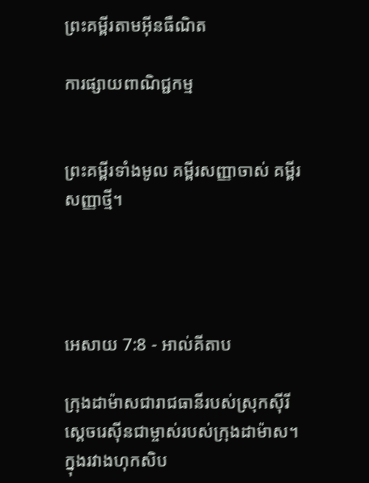ព្រះគម្ពីរតាមអ៊ីនធឺណិត

ការផ្សាយពាណិជ្ជកម្ម


ព្រះគម្ពីរទាំងមូល គម្ពីរសញ្ញាចាស់ គម្ពីរសញ្ញាថ្មី។




អេសាយ 7:8 - អាល់គីតាប

ក្រុងដាម៉ាសជារាជធានីរបស់ស្រុកស៊ីរី ស្ដេចរេស៊ីនជាម្ចាស់របស់ក្រុងដាម៉ាស។ ក្នុងរវាងហុក‌សិប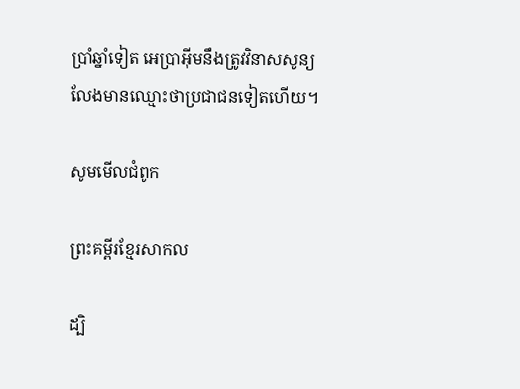ប្រាំឆ្នាំទៀត អេប្រា‌អ៊ីមនឹងត្រូវវិនាសសូន្យ លែងមានឈ្មោះថាប្រជា‌ជនទៀតហើយ។

សូមមើលជំពូក

ព្រះគម្ពីរខ្មែរសាកល

ដ្បិ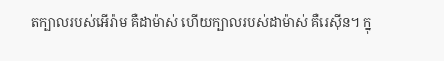តក្បាលរបស់អើរ៉ាម គឺដាម៉ាស់ ហើយក្បាលរបស់ដាម៉ាស់ គឺរេស៊ីន។ ក្នុ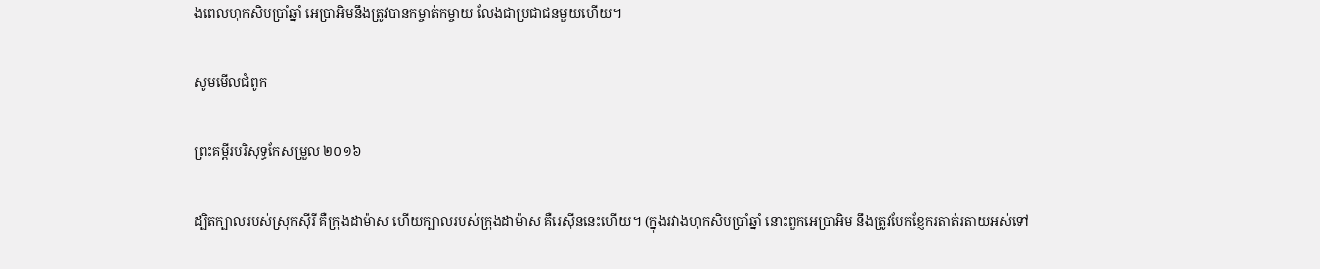ងពេលហុកសិបប្រាំឆ្នាំ អេប្រាអិមនឹងត្រូវបានកម្ចាត់កម្ចាយ លែងជាប្រជាជនមួយហើយ។

សូមមើលជំពូក

ព្រះគម្ពីរបរិសុទ្ធកែសម្រួល ២០១៦

ដ្បិតក្បាលរបស់ស្រុកស៊ីរី គឺក្រុងដាម៉ាស ហើយក្បាលរបស់ក្រុងដាម៉ាស គឺរេស៊ីននេះហើយ។ (ក្នុងរវាងហុកសិបប្រាំឆ្នាំ នោះពួកអេប្រាអិម នឹងត្រូវបែក‌ខ្ញែករតាត់‌រតាយអស់ទៅ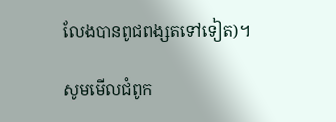លែងបានពូជ‌ពង្សតទៅទៀត)។

សូមមើលជំពូក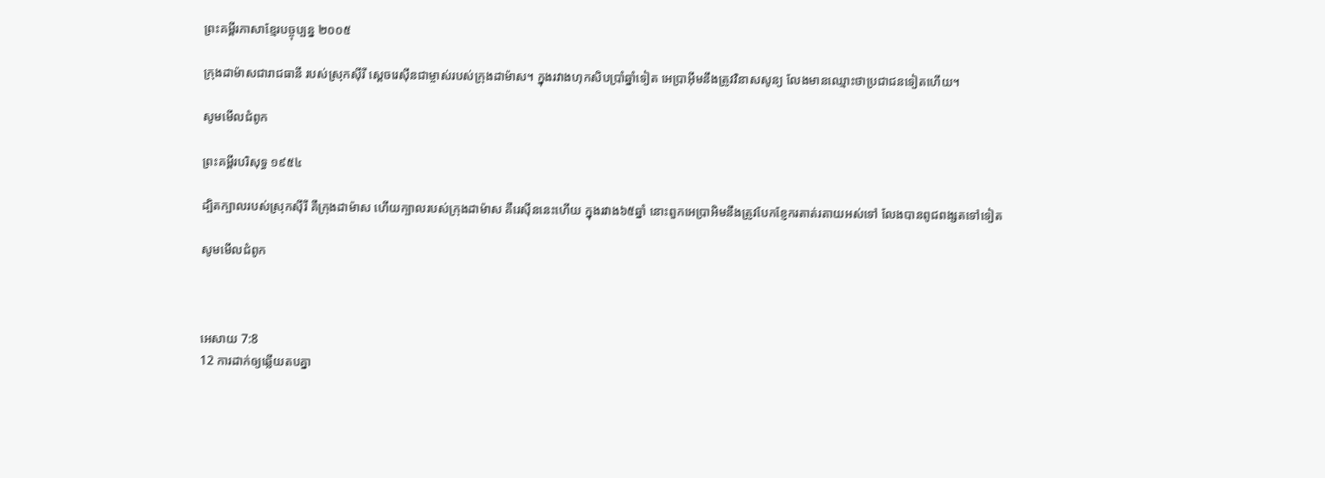ព្រះគម្ពីរភាសាខ្មែរបច្ចុប្បន្ន ២០០៥

ក្រុងដាម៉ាសជារាជធានី របស់ស្រុកស៊ីរី ស្ដេចរេស៊ីនជាម្ចាស់របស់ក្រុងដាម៉ាស។ ក្នុងរវាងហុក‌សិបប្រាំឆ្នាំទៀត អេប្រាអ៊ីមនឹងត្រូវវិនាសសូន្យ លែងមានឈ្មោះថាប្រជា‌ជនទៀតហើយ។

សូមមើលជំពូក

ព្រះគម្ពីរបរិសុទ្ធ ១៩៥៤

ដ្បិតក្បាលរបស់ស្រុកស៊ីរី គឺក្រុងដាម៉ាស ហើយក្បាលរបស់ក្រុងដាម៉ាស គឺរេស៊ីននេះហើយ ក្នុងរវាង៦៥ឆ្នាំ នោះពួកអេប្រា‌អិមនឹងត្រូវបែក‌ខ្ញែករតាត់‌រតាយអស់ទៅ លែងបានពូជ‌ពង្សតទៅទៀត

សូមមើលជំពូក



អេសាយ 7:8
12 ការដាក់ឲ្យឆ្លើយតបគ្នា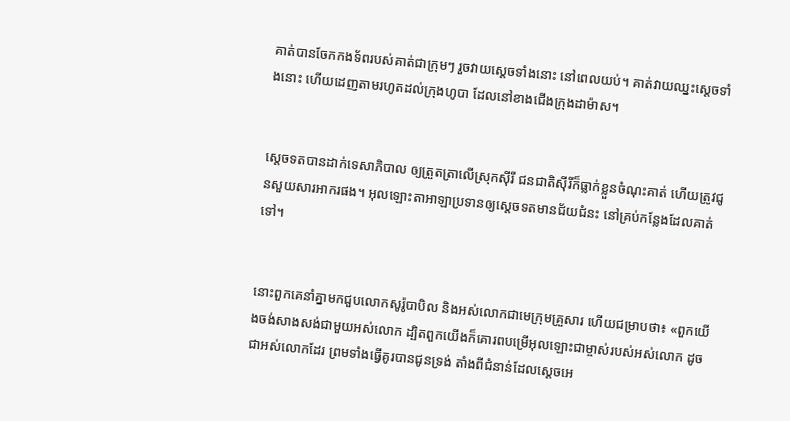គាត់បានចែកកង‌ទ័ពរបស់គាត់ជាក្រុមៗ រួចវាយស្តេចទាំងនោះ នៅពេលយប់។ គាត់វាយឈ្នះស្តេចទាំងនោះ ហើយដេញតាមរហូតដល់ក្រុងហូបា ដែលនៅខាងជើងក្រុងដាម៉ាស។


ស្តេចទតបានដាក់ទេសា‌ភិបាល ឲ្យត្រួត‌ត្រាលើស្រុកស៊ីរី ជន‌ជាតិស៊ីរីក៏ធ្លាក់ខ្លួនចំណុះគាត់ ហើយត្រូវជូនសួយ‌សារ‌អាករផង។ អុលឡោះ‌តាអាឡាប្រទានឲ្យស្តេចទតមានជ័យ‌ជំនះ នៅគ្រប់កន្លែងដែលគាត់ទៅ។


នោះពួកគេនាំគ្នាមកជួបលោកសូរ៉ូ‌បាបិល និងអស់លោកជាមេក្រុមគ្រួសារ ហើយជម្រាបថា៖ «ពួកយើងចង់សាងសង់ជាមួយអស់លោក ដ្បិតពួកយើងក៏គោរពបម្រើអុលឡោះជាម្ចាស់របស់អស់លោក ដូចជាអស់លោកដែរ ព្រមទាំងធ្វើគូរបានជូនទ្រង់ តាំងពីជំនាន់ដែលស្តេចអេ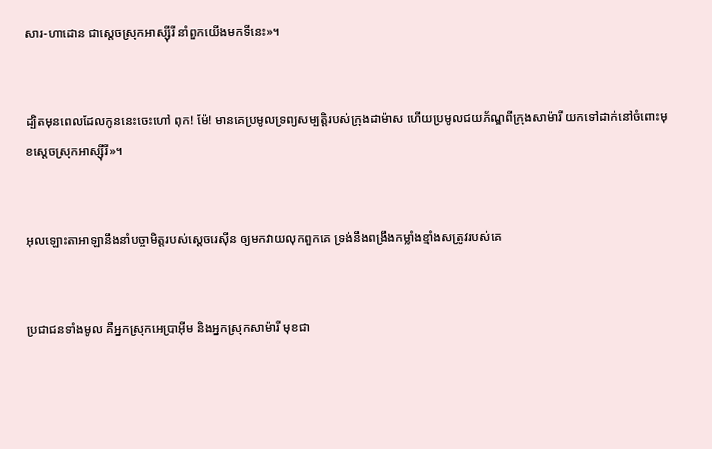សារ-ហាដោន ជាស្តេចស្រុកអាស្ស៊ីរី នាំពួកយើងមកទីនេះ»។


ដ្បិតមុនពេលដែលកូននេះចេះហៅ ពុក! ម៉ែ! មានគេប្រមូលទ្រព្យសម្បត្តិរបស់ក្រុងដាម៉ាស ហើយប្រមូលជយ‌ភ័ណ្ឌពីក្រុងសាម៉ារី យកទៅដាក់នៅចំពោះមុខស្ដេចស្រុកអាស្ស៊ីរី»។


អុលឡោះ‌តាអាឡានឹងនាំបច្ចា‌មិត្តរបស់ស្ដេចរេស៊ីន ឲ្យមកវាយលុកពួកគេ ទ្រង់នឹងពង្រឹងកម្លាំងខ្មាំងសត្រូវរបស់គេ


ប្រជា‌ជនទាំងមូល គឺអ្នកស្រុកអេប្រាអ៊ីម និងអ្នកស្រុកសាម៉ារី មុខជា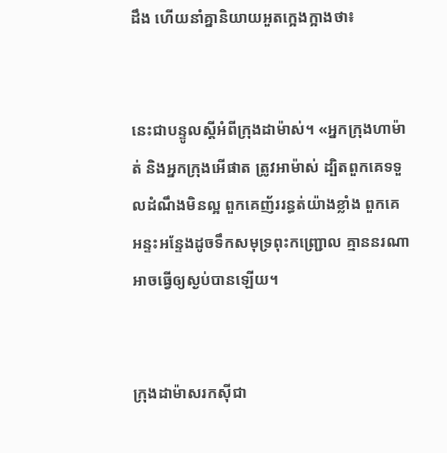ដឹង ហើយនាំគ្នានិយាយអួតក្អេង‌ក្អាងថា៖


នេះជាបន្ទូលស្ដីអំពីក្រុងដាម៉ាស់។ «អ្នកក្រុងហា‌ម៉ាត់ និងអ្នកក្រុងអើផាត ត្រូវអាម៉ាស់ ដ្បិតពួកគេទទួលដំណឹងមិនល្អ ពួកគេញ័ររន្ធត់យ៉ាងខ្លាំង ពួកគេអន្ទះ‌អន្ទែងដូចទឹកសមុទ្រពុះកញ្ជ្រោល គ្មាននរណាអាចធ្វើឲ្យស្ងប់បានឡើយ។


ក្រុងដាម៉ាសរកស៊ីជា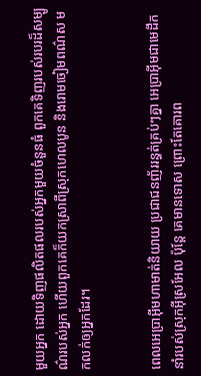មួយអ្នក ដោយទិញផលិត‌ផលរបស់អ្នកមួយចំនួនធំ ពួកគេទិញរបស់របរដ៏សម្បូណ៌របស់អ្នក ហើយពួកគេក៏យកស្រាពីស្រុកហេល‌បូន និងរោមចៀមពណ៌ស មកលក់ឲ្យអ្នកដែរ។


ពេលអេប្រាអ៊ីមហាមាត់និយាយ ប្រជា‌ជនញ័ររន្ធត់គ្រប់ៗគ្នា អេប្រាអ៊ីមជាមេដឹកនាំរបស់ស្រុកអ៊ីស្រ‌អែល ប៉ុន្តែ គេមានទោស ព្រោះតែគោរព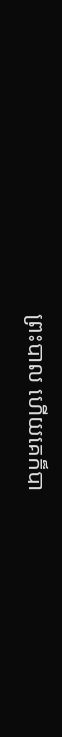ព្រះបាល ហើយគេក៏បា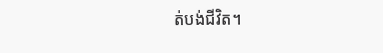ត់បង់ជីវិត។